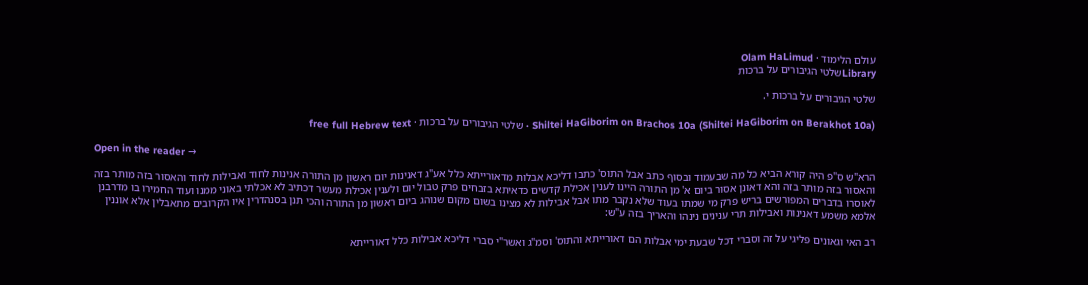עולם הלימוד · Olam HaLimud
Libraryשלטי הגיבורים על ברכות

שלטי הגיבורים על ברכות י.

Shiltei HaGiborim on Brachos 10a (Shiltei HaGiborim on Berakhot 10a) · שלטי הגיבורים על ברכות · free full Hebrew text

Open in the reader →

הרא"ש ס"פ היה קורא הביא כל מה שבעמוד ובסוף כתב אבל התוס' כתבו דליכא אבלות מדאורייתא כלל אע"ג דאנינות יום ראשון מן התורה אנינות לחוד ואבילות לחוד והאסור בזה מותר בזה והאסור בזה מותר בזה והא דאונן אסור ביום א' מן התורה היינו לענין אכילת קדשים כדאיתא בזבחים פרק טבול יום ולענין אכילת מעשר דכתיב לא אכלתי באוני ממנו ועוד החמירו בו מדרבנן לאוסרו בדברים המפורשים בריש פרק מי שמתו בעוד שלא נקבר מתו אבל אבילות לא מצינו בשום מקום שנוהג ביום ראשון מן התורה והכי תנן בסנהדרין איו הקרובים מתאבלין אלא אוננין אלמא משמע דאנינות ואבילות תרי ענינים נינהו והאריך בזה ע"ש:

רב האי וגאונים פליגי על זה וסברי דכל שבעת ימי אבלות הם דאורייתא והתוס' וסמ"ג ואשר"י סברי דליכא אבילות כלל דאורייתא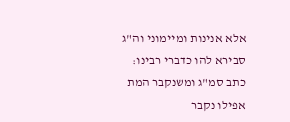אלא אנינות ומיימוני וה"ג סבירא להו כדברי רבינו: כתב סמ"ג ומשנקבר המת אפילו נקבר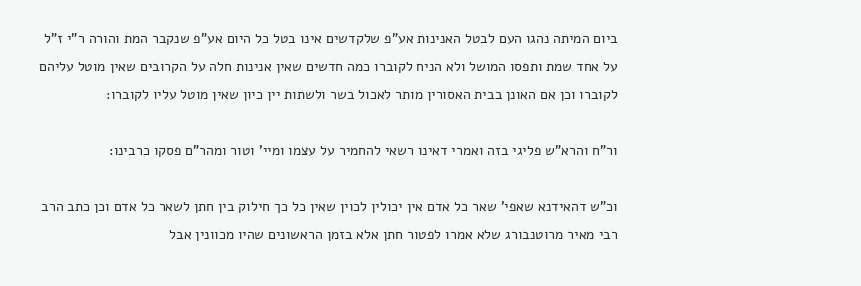ביום המיתה נהגו העם לבטל האנינות אע"פ שלקדשים אינו בטל כל היום אע"פ שנקבר המת והורה ר"י ז"ל על אחד שמת ותפסו המושל ולא הניח לקוברו כמה חדשים שאין אנינות חלה על הקרובים שאין מוטל עליהם לקוברו וכן אם האונן בבית האסורין מותר לאכול בשר ולשתות יין כיון שאין מוטל עליו לקוברו:

ור"ח והרא"ש פליגי בזה ואמרי דאינו רשאי להחמיר על עצמו ומיי' וטור ומהר"ם פסקו כרבינו:

וכ"ש דהאידנא שאפי' שאר כל אדם אין יכולין לכוין שאין כל כך חילוק בין חתן לשאר כל אדם וכן כתב הרב רבי מאיר מרוטנבורג שלא אמרו לפטור חתן אלא בזמן הראשונים שהיו מכוונין אבל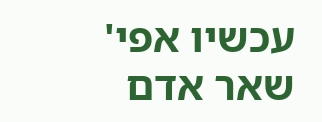עכשיו אפי' שאר אדם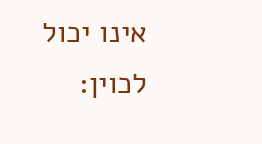אינו יכול לכוין: